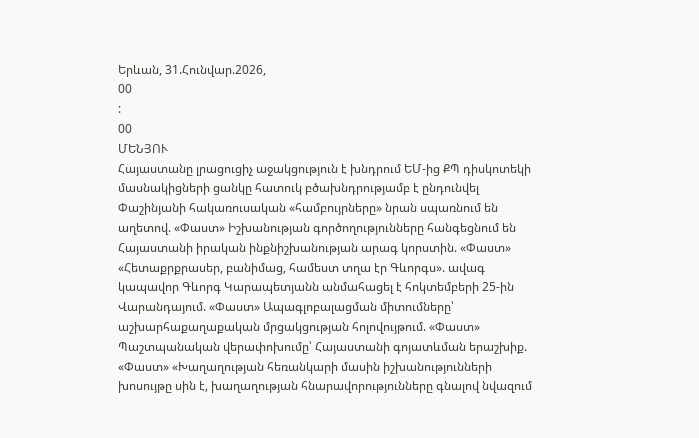Երևան, 31.Հունվար.2026,
00
:
00
ՄԵՆՅՈՒ
Հայաստանը լրացուցիչ աջակցություն է խնդրում ԵՄ-ից ՔՊ դիսկոտեկի մասնակիցների ցանկը հատուկ բծախնդրությամբ է ընդունվել Փաշինյանի հակառուսական «համբույրները» նրան սպառնում են աղետով. «Փաստ» Իշխանության գործողությունները հանգեցնում են Հայաստանի իրական ինքնիշխանության արագ կորստին. «Փաստ» «Հետաքրքրասեր, բանիմաց, համեստ տղա էր Գևորգս». ավագ կապավոր Գևորգ Կարապետյանն անմահացել է հոկտեմբերի 25-ին Վարանդայում. «Փաստ» Ապագլոբալացման միտումները՝ աշխարհաքաղաքական մրցակցության հոլովույթում. «Փաստ» Պաշտպանական վերափոխումը՝ Հայաստանի գոյատևման երաշխիք. «Փաստ» «Խաղաղության հեռանկարի մասին իշխանությունների խոսույթը սին է, խաղաղության հնարավորությունները գնալով նվազում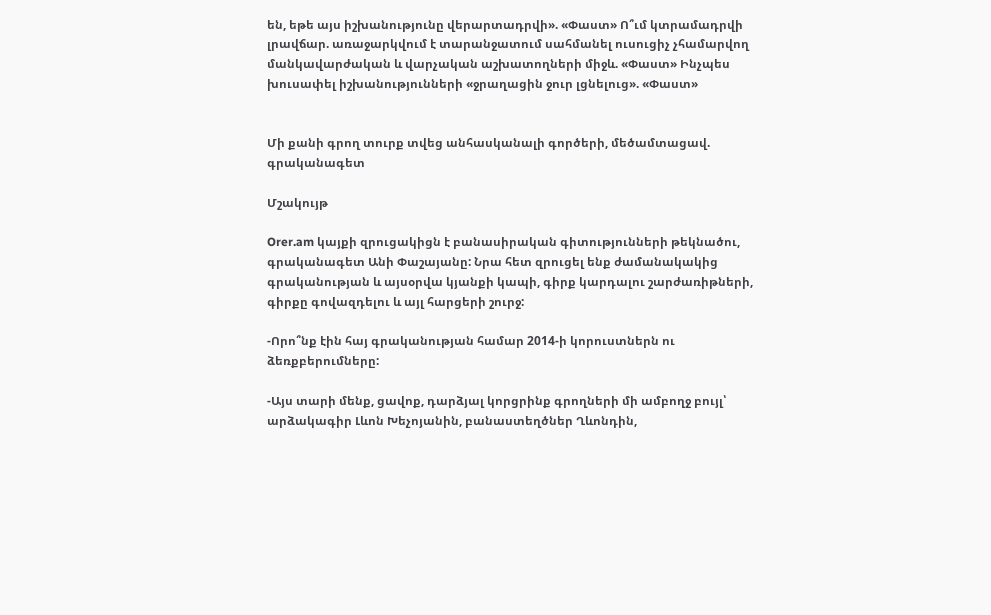են, եթե այս իշխանությունը վերարտադրվի». «Փաստ» Ո՞ւմ կտրամադրվի լրավճար. առաջարկվում է տարանջատում սահմանել ուսուցիչ չհամարվող մանկավարժական և վարչական աշխատողների միջև. «Փաստ» Ինչպես խուսափել իշխանությունների «ջրաղացին ջուր լցնելուց». «Փաստ»


Մի քանի գրող տուրք տվեց անհասկանալի գործերի, մեծամտացավ. գրականագետ

Մշակույթ

Orer.am կայքի զրուցակիցն է բանասիրական գիտությունների թեկնածու, գրականագետ Անի Փաշայանը: Նրա հետ զրուցել ենք ժամանակակից գրականության և այսօրվա կյանքի կապի, գիրք կարդալու շարժառիթների, գիրքը գովազդելու և այլ հարցերի շուրջ:

-Որո՞նք էին հայ գրականության համար 2014-ի կորուստներն ու ձեռքբերումները:

-Այս տարի մենք, ցավոք, դարձյալ կորցրինք գրողների մի ամբողջ բույլ՝ արձակագիր Լևոն Խեչոյանին, բանաստեղծներ Ղևոնդին,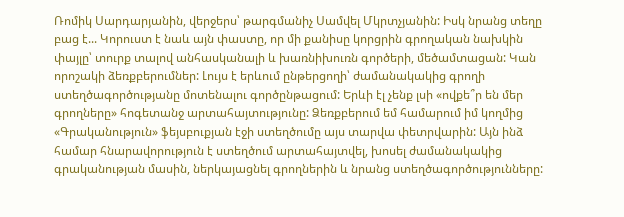Ռոմիկ Սարդարյանին, վերջերս՝ թարգմանիչ Սամվել Մկրտչյանին: Իսկ նրանց տեղը բաց է... Կորուստ է նաև այն փաստը, որ մի քանիսը կորցրին գրողական նախկին փայլը՝ տուրք տալով անհասկանալի և խառնիխուռն գործերի, մեծամտացան: Կան որոշակի ձեռքբերումներ: Լույս է երևում ընթերցողի՝ ժամանակակից գրողի ստեղծագործությանը մոտենալու գործընթացում: Երևի էլ չենք լսի «ովքե՞ր են մեր գրողները» հոգետանջ արտահայտությունը: Ձեռքբերում եմ համարում իմ կողմից «Գրականություն» ֆեյսբուքյան էջի ստեղծումը այս տարվա փետրվարին: Այն ինձ համար հնարավորություն է ստեղծում արտահայտվել, խոսել ժամանակակից գրականության մասին, ներկայացնել գրողներին և նրանց ստեղծագործությունները: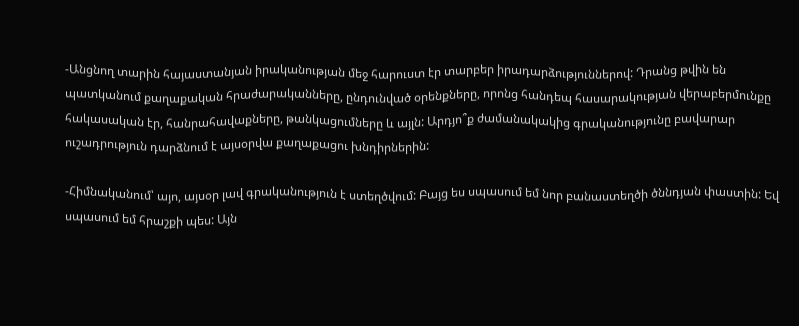-Անցնող տարին հայաստանյան իրականության մեջ հարուստ էր տարբեր իրադարձություններով: Դրանց թվին են պատկանում քաղաքական հրաժարականները, ընդունված օրենքները, որոնց հանդեպ հասարակության վերաբերմունքը հակասական էր, հանրահավաքները, թանկացումները և այլն: Արդյո՞ք ժամանակակից գրականությունը բավարար ուշադրություն դարձնում է այսօրվա քաղաքացու խնդիրներին:

-Հիմնականում՝ այո, այսօր լավ գրականություն է ստեղծվում: Բայց ես սպասում եմ նոր բանաստեղծի ծննդյան փաստին: Եվ սպասում եմ հրաշքի պես: Այն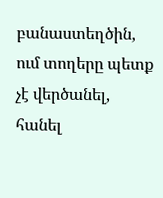բանաստեղծին, ում տողերը պետք չէ վերծանել, հանել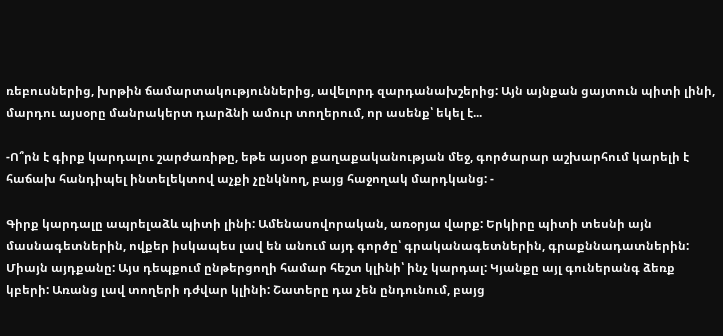ռեբուսներից, խրթին ճամարտակություններից, ավելորդ զարդանախշերից: Այն այնքան ցայտուն պիտի լինի, մարդու այսօրը մանրակերտ դարձնի ամուր տողերում, որ ասենք՝ եկել է...

-Ո՞րն է գիրք կարդալու շարժառիթը, եթե այսօր քաղաքականության մեջ, գործարար աշխարհում կարելի է հաճախ հանդիպել ինտելեկտով աչքի չընկնող, բայց հաջողակ մարդկանց: -

Գիրք կարդալը ապրելաձև պիտի լինի: Ամենասովորական, առօրյա վարք: Երկիրը պիտի տեսնի այն մասնագետներին, ովքեր իսկապես լավ են անում այդ գործը՝ գրականագետներին, գրաքննադատներին: Միայն այդքանը: Այս դեպքում ընթերցողի համար հեշտ կլինի՝ ինչ կարդալ: Կյանքը այլ գուներանգ ձեռք կբերի: Առանց լավ տողերի դժվար կլինի: Շատերը դա չեն ընդունում, բայց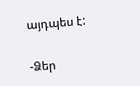այդպես է:

-Ձեր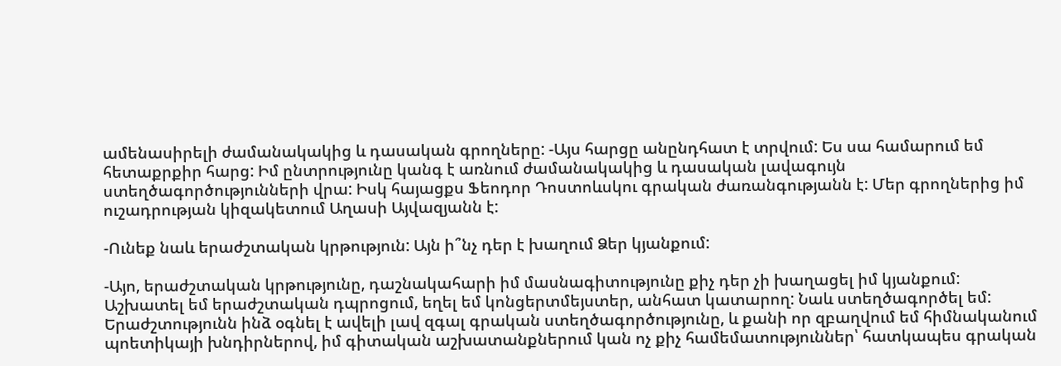ամենասիրելի ժամանակակից և դասական գրողները: -Այս հարցը անընդհատ է տրվում: Ես սա համարում եմ հետաքրքիր հարց: Իմ ընտրությունը կանգ է առնում ժամանակակից և դասական լավագույն ստեղծագործությունների վրա: Իսկ հայացքս Ֆեոդոր Դոստոևսկու գրական ժառանգությանն է: Մեր գրողներից իմ ուշադրության կիզակետում Աղասի Այվազյանն է:

-Ունեք նաև երաժշտական կրթություն: Այն ի՞նչ դեր է խաղում Ձեր կյանքում:

-Այո, երաժշտական կրթությունը, դաշնակահարի իմ մասնագիտությունը քիչ դեր չի խաղացել իմ կյանքում: Աշխատել եմ երաժշտական դպրոցում, եղել եմ կոնցերտմեյստեր, անհատ կատարող: Նաև ստեղծագործել եմ: Երաժշտությունն ինձ օգնել է ավելի լավ զգալ գրական ստեղծագործությունը, և քանի որ զբաղվում եմ հիմնականում պոետիկայի խնդիրներով, իմ գիտական աշխատանքներում կան ոչ քիչ համեմատություններ՝ հատկապես գրական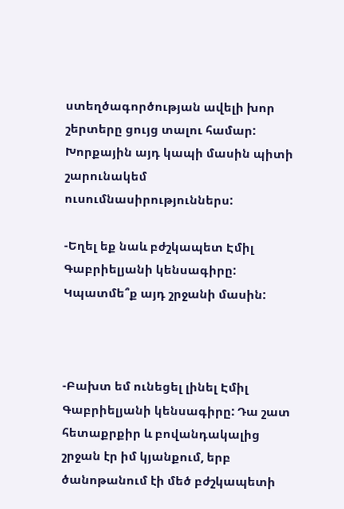ստեղծագործության ավելի խոր շերտերը ցույց տալու համար: Խորքային այդ կապի մասին պիտի շարունակեմ ուսումնասիրություններս:

-Եղել եք նաև բժշկապետ Էմիլ Գաբրիելյանի կենսագիրը: Կպատմե՞ք այդ շրջանի մասին:



-Բախտ եմ ունեցել լինել Էմիլ Գաբրիելյանի կենսագիրը: Դա շատ հետաքրքիր և բովանդակալից շրջան էր իմ կյանքում, երբ ծանոթանում էի մեծ բժշկապետի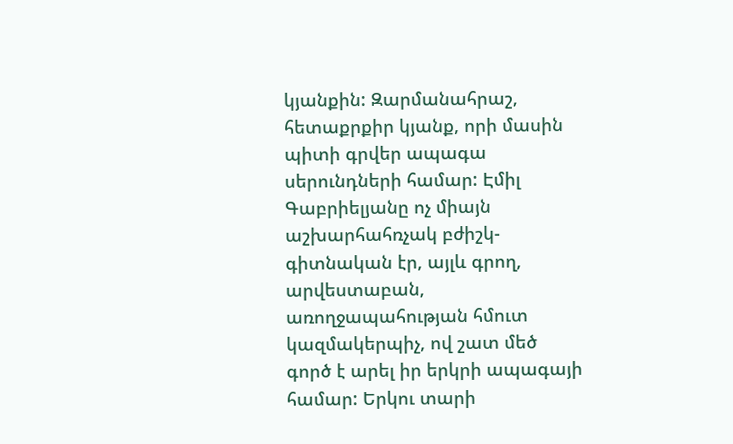կյանքին: Զարմանահրաշ, հետաքրքիր կյանք, որի մասին պիտի գրվեր ապագա սերունդների համար: Էմիլ Գաբրիելյանը ոչ միայն աշխարհահռչակ բժիշկ-գիտնական էր, այլև գրող, արվեստաբան, առողջապահության հմուտ կազմակերպիչ, ով շատ մեծ գործ է արել իր երկրի ապագայի համար: Երկու տարի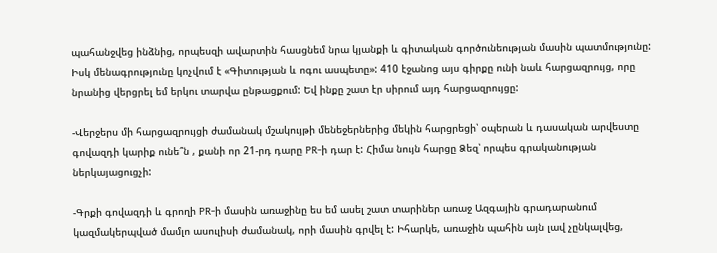պահանջվեց ինձնից, որպեսզի ավարտին հասցնեմ նրա կյանքի և գիտական գործունեության մասին պատմությունը: Իսկ մենագրությունը կոչվում է «Գիտության և ոգու ասպետը»: 410 էջանոց այս գիրքը ունի նաև հարցազրույց, որը նրանից վերցրել եմ երկու տարվա ընթացքում: Եվ ինքը շատ էր սիրում այդ հարցազրույցը:

-Վերջերս մի հարցազրույցի ժամանակ մշակույթի մենեջերներից մեկին հարցրեցի՝ օպերան և դասական արվեստը գովազդի կարիք ունե՞ն , քանի որ 21-րդ դարը PR-ի դար է: Հիմա նույն հարցը Ձեզ՝ որպես գրականության ներկայացուցչի:

-Գրքի գովազդի և գրողի PR-ի մասին առաջինը ես եմ ասել շատ տարիներ առաջ Ազգային գրադարանում կազմակերպված մամլո ասուլիսի ժամանակ, որի մասին գրվել է: Իհարկե, առաջին պահին այն լավ չընկալվեց,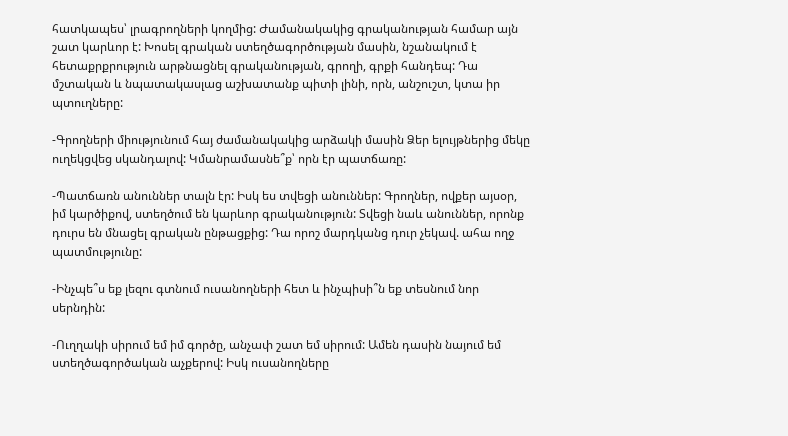հատկապես՝ լրագրողների կողմից: Ժամանակակից գրականության համար այն շատ կարևոր է: Խոսել գրական ստեղծագործության մասին, նշանակում է հետաքրքրություն արթնացնել գրականության, գրողի, գրքի հանդեպ: Դա մշտական և նպատակասլաց աշխատանք պիտի լինի, որն, անշուշտ, կտա իր պտուղները:

-Գրողների միությունում հայ ժամանակակից արձակի մասին Ձեր ելույթներից մեկը ուղեկցվեց սկանդալով: Կմանրամասնե՞ք՝ որն էր պատճառը:

-Պատճառն անուններ տալն էր: Իսկ ես տվեցի անուններ: Գրողներ, ովքեր այսօր, իմ կարծիքով, ստեղծում են կարևոր գրականություն: Տվեցի նաև անուններ, որոնք դուրս են մնացել գրական ընթացքից: Դա որոշ մարդկանց դուր չեկավ. ահա ողջ պատմությունը:

-Ինչպե՞ս եք լեզու գտնում ուսանողների հետ և ինչպիսի՞ն եք տեսնում նոր սերնդին:

-Ուղղակի սիրում եմ իմ գործը, անչափ շատ եմ սիրում: Ամեն դասին նայում եմ ստեղծագործական աչքերով: Իսկ ուսանողները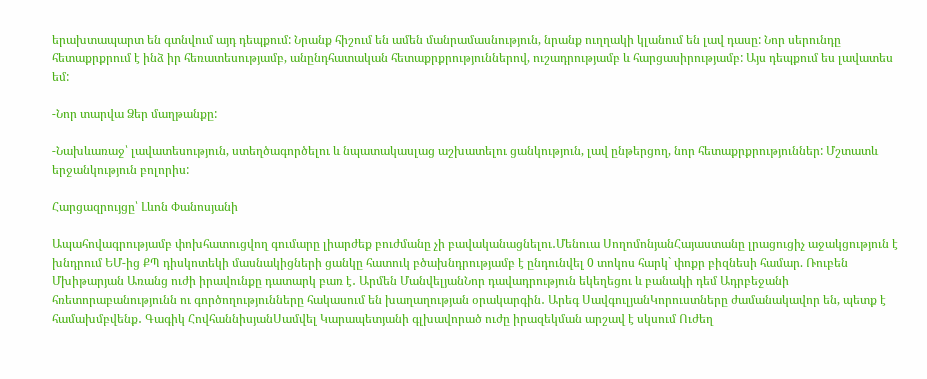երախտապարտ են գտնվում այդ դեպքում: Նրանք հիշում են ամեն մանրամասնություն, նրանք ուղղակի կլանում են լավ դասը: Նոր սերունդը հետաքրքրում է ինձ իր հեռատեսությամբ, անընդհատական հետաքրքրություններով, ուշադրությամբ և հարցասիրությամբ: Այս դեպքում ես լավատես եմ:

-Նոր տարվա Ձեր մաղթանքը:

-Նախևառաջ՝ լավատեսություն, ստեղծագործելու և նպատակասլաց աշխատելու ցանկություն, լավ ընթերցող, նոր հետաքրքրություններ: Մշտատև երջանկություն բոլորիս:

Հարցազրույցը՝ Լևոն Փանոսյանի

Ապահովագրությամբ փոխհատուցվող գումարը լիարժեք բուժմանը չի բավականացնելու․Մենուա ՍողոմոնյանՀայաստանը լրացուցիչ աջակցություն է խնդրում ԵՄ-ից ՔՊ դիսկոտեկի մասնակիցների ցանկը հատուկ բծախնդրությամբ է ընդունվել 0 տոկոս հարկ` փոքր բիզնեսի համար. Ռուբեն Մխիթարյան Առանց ուժի իրավունքը դատարկ բառ է․ Արմեն ՄանվելյանՆոր դավադրություն եկեղեցու և բանակի դեմ Ադրբեջանի հռետորաբանությունն ու գործողությունները հակասում են խաղաղության օրակարգին․ Արեգ ՍավգուլյանԿորուստները ժամանակավոր են, պետք է համախմբվենք․ Գագիկ ՀովհաննիսյանՍամվել Կարապետյանի գլխավորած ուժը իրազեկման արշավ է սկսում Ուժեղ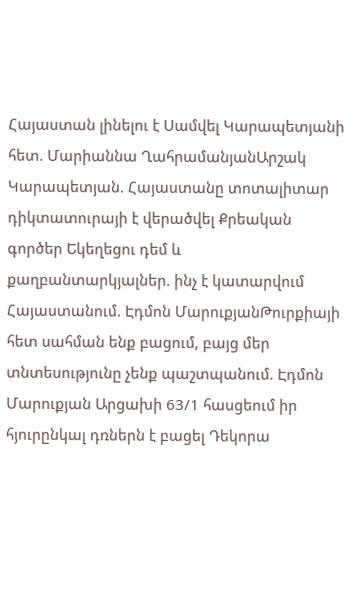Հայաստան լինելու է Սամվել Կարապետյանի հետ. Մարիաննա ՂահրամանյանԱրշակ Կարապետյան. Հայաստանը տոտալիտար դիկտատուրայի է վերածվել Քրեական գործեր Եկեղեցու դեմ և քաղբանտարկյալներ. ինչ է կատարվում Հայաստանում. Էդմոն ՄարուքյանԹուրքիայի հետ սահման ենք բացում, բայց մեր տնտեսությունը չենք պաշտպանում. Էդմոն Մարուքյան Արցախի 63/1 հասցեում իր հյուրընկալ դռներն է բացել Դեկորա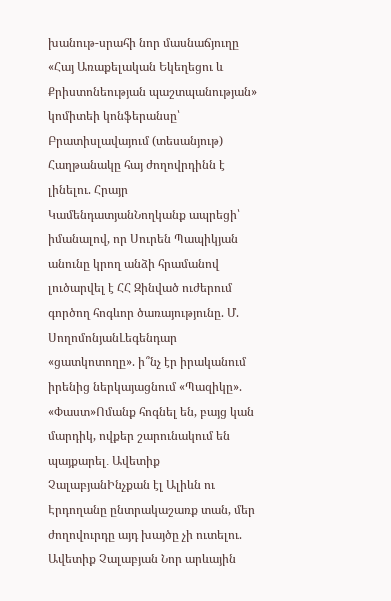խանութ-սրահի նոր մասնաճյուղը «Հայ Առաքելական Եկեղեցու և Քրիստոնեության պաշտպանության» կոմիտեի կոնֆերանսը՝ Բրատիսլավայում (տեսանյութ) Հաղթանակը հայ ժողովրդինն է լինելու. Հրայր ԿամենդատյանՆողկանք ապրեցի՝ իմանալով, որ Սուրեն Պապիկյան անունը կրող անձի հրամանով լուծարվել է ՀՀ Զինված ուժերում գործող հոգևոր ծառայությունը. Մ. ՍողոմոնյանԼեգենդար «ցատկոտողը». ի՞նչ էր իրականում իրենից ներկայացնում «Պազիկը». «Փաստ»Ոմանք հոգնել են, բայց կան մարդիկ, ովքեր շարունակում են պայքարել․ Ավետիք ՉալաբյանԻնչքան էլ Ալիևն ու Էրդողանը ընտրակաշառք տան, մեր ժողովուրդը այդ խայծը չի ուտելու. Ավետիք Չալաբյան Նոր արևային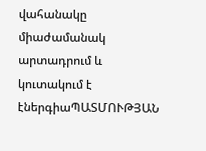վահանակը միաժամանակ արտադրում և կուտակում է էներգիաՊԱՏՄՈՒԹՅԱՆ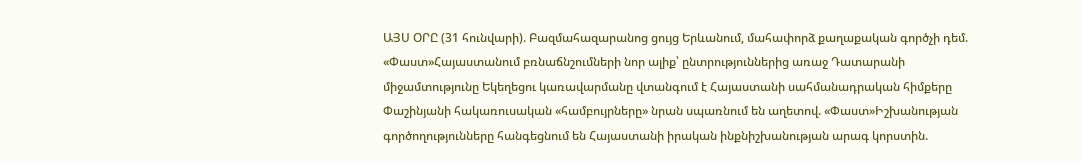ԱՅՍ ՕՐԸ (31 հունվարի). Բազմահազարանոց ցույց Երևանում, մահափորձ քաղաքական գործչի դեմ. «Փաստ»Հայաստանում բռնաճնշումների նոր ալիք՝ ընտրություններից առաջ Դատարանի միջամտությունը Եկեղեցու կառավարմանը վտանգում է Հայաստանի սահմանադրական հիմքերը Փաշինյանի հակառուսական «համբույրները» նրան սպառնում են աղետով. «Փաստ»Իշխանության գործողությունները հանգեցնում են Հայաստանի իրական ինքնիշխանության արագ կորստին.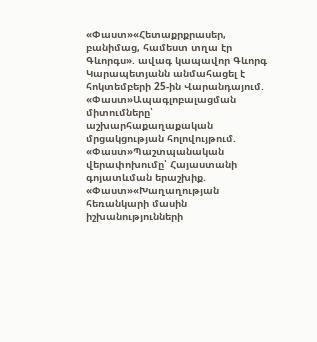«Փաստ»«Հետաքրքրասեր, բանիմաց, համեստ տղա էր Գևորգս». ավագ կապավոր Գևորգ Կարապետյանն անմահացել է հոկտեմբերի 25-ին Վարանդայում. «Փաստ»Ապագլոբալացման միտումները՝ աշխարհաքաղաքական մրցակցության հոլովույթում. «Փաստ»Պաշտպանական վերափոխումը՝ Հայաստանի գոյատևման երաշխիք. «Փաստ»«Խաղաղության հեռանկարի մասին իշխանությունների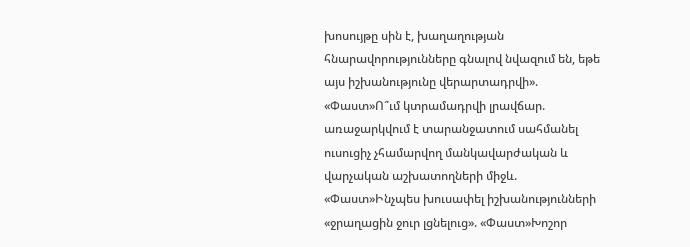խոսույթը սին է, խաղաղության հնարավորությունները գնալով նվազում են, եթե այս իշխանությունը վերարտադրվի». «Փաստ»Ո՞ւմ կտրամադրվի լրավճար. առաջարկվում է տարանջատում սահմանել ուսուցիչ չհամարվող մանկավարժական և վարչական աշխատողների միջև. «Փաստ»Ինչպես խուսափել իշխանությունների «ջրաղացին ջուր լցնելուց». «Փաստ»Խոշոր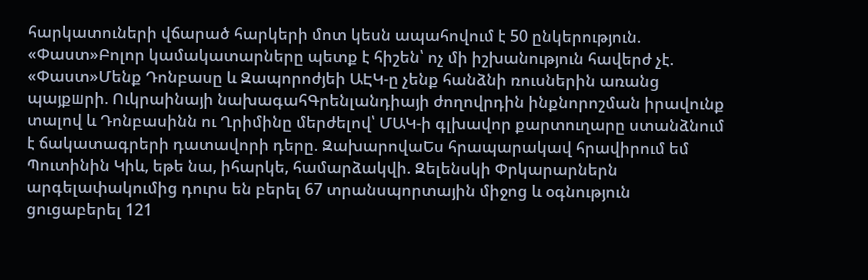հարկատուների վճարած հարկերի մոտ կեսն ապահովում է 50 ընկերություն. «Փաստ»Բոլոր կամակատարները պետք է հիշեն՝ ոչ մի իշխանություն հավերժ չէ. «Փաստ»Մենք Դոնբասը և Զապորոժյեի ԱԷԿ-ը չենք հանձնի ռուսներին առանց պայքшրի. Ուկրաինայի նախագահԳրենլանդիայի ժողովրդին ինքնորոշման իրավունք տալով և Դոնբասինն ու Ղրիմինը մերժելով՝ ՄԱԿ-ի գլխավոր քարտուղարը ստանձնում է ճակատագրերի դատավորի դերը. ԶախարովաԵս հրապարակավ հրավիրում եմ Պուտինին Կիև, եթե նա, իհարկե, համարձակվի. Զելենսկի Փրկարարներն արգելափակումից դուրս են բերել 67 տրանսպորտային միջոց և օգնություն ցուցաբերել 121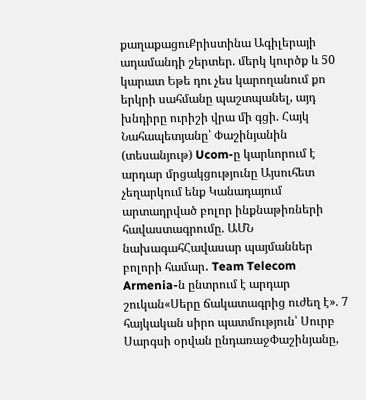քաղաքացուՔրիստինա Ագիլերայի ադամանդի շերտեր. մերկ կուրծք և 50 կարատ Եթե դու չես կարողանում քո երկրի սահմանը պաշտպանել, այդ խնդիրը ուրիշի վրա մի գցի. Հայկ Նահապետյանը՝ Փաշինյանին (տեսանյութ) Ucom-ը կարևորում է արդար մրցակցությունը Այսուհետ չեղարկում ենք Կանադայում արտադրված բոլոր ինքնաթիռների հավաստագրումը. ԱՄՆ նախագահՀավասար պայմաններ բոլորի համար․ Team Telecom Armenia-ն ընտրում է արդար շուկան«Սերը ճակատագրից ուժեղ է». 7 հայկական սիրո պատմություն՝ Սուրբ Սարգսի օրվան ընդառաջՓաշինյանը,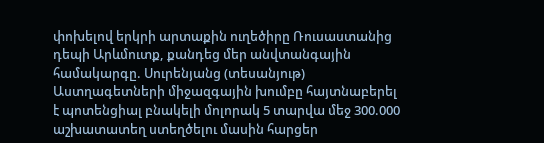փոխելով երկրի արտաքին ուղեծիրը Ռուսաստանից դեպի Արևմուտք, քանդեց մեր անվտանգային համակարգը. Սուրենյանց (տեսանյութ) Աստղագետների միջազգային խումբը հայտնաբերել է պոտենցիալ բնակելի մոլորակ 5 տարվա մեջ 300.000 աշխատատեղ ստեղծելու մասին հարցեր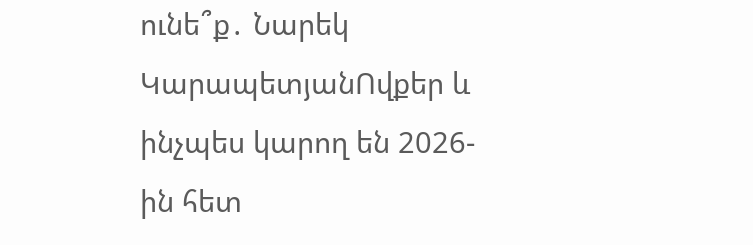ունե՞ք․ Նարեկ ԿարապետյանՈվքեր և ինչպես կարող են 2026-ին հետ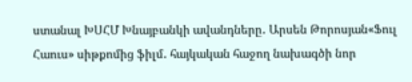ստանալ ԽՍՀՄ Խնայբանկի ավանդները․ Արսեն Թորոսյան«Ֆուլ Հաուս» սիթքոմից ֆիլմ․ հայկական հաջող նախագծի նոր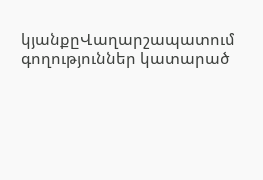կյանքըՎաղարշապատում գողություններ կատարած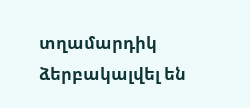տղամարդիկ ձերբակալվել են